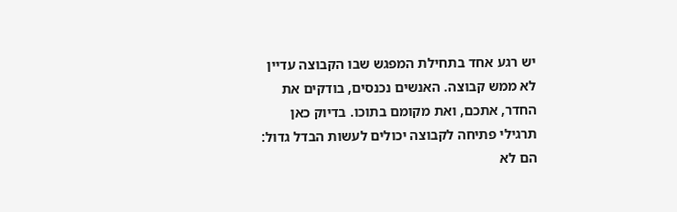יש רגע אחד בתחילת המפגש שבו הקבוצה עדיין לא ממש קבוצה. האנשים נכנסים, בודקים את החדר, אתכם, ואת מקומם בתוכו. בדיוק כאן תרגילי פתיחה לקבוצה יכולים לעשות הבדל גדול: הם לא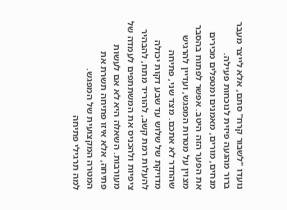נועדו "לשבור קרח" סתם, אלא לייצר מעבר ברור מהגעה פיזית לנוכחות פעילה.
מנחים, מורים, מאמנים ומטפלים מכירים את הפער הזה היטב. אפשר לפתוח בהסבר מצוין על מטרות המפגש, ועדיין להרגיש שהחדר לא אתכם. מצד שני, פתיחה מדויקת של שלוש עד שבע דקות יכולה להעלות רמת קשב, להוריד מתח, להבהיר ציפיות ולהכניס את המשתתפים לעמדה של מעורבות. השאלה היא לא אם לעשות פתיחה, אלא איזו פתיחה תשרת את המטרה המקצועית של המפגש.
למה תרגילי פתיחה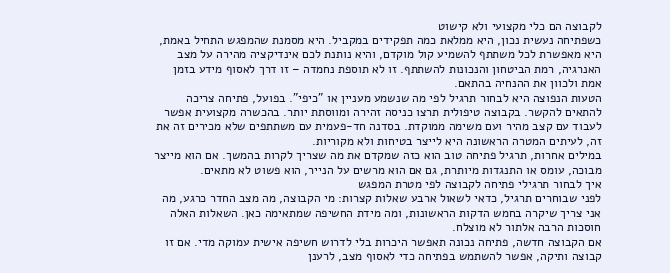לקבוצה הם כלי מקצועי ולא קישוט
כשפתיחה נעשית נכון, היא ממלאת כמה תפקידים במקביל. היא מסמנת שהמפגש התחיל באמת, היא מאפשרת לכל משתתף להשמיע קול מוקדם, והיא נותנת לכם אינדיקציה מהירה על מצב האנרגיה, רמת הביטחון והנכונות להשתתף. זו לא תוספת נחמדה – זו דרך לאסוף מידע בזמן אמת ולכוון את ההנחיה בהתאם.
הטעות הנפוצה היא לבחור תרגיל לפי מה שנשמע מעניין או "כיפי". בפועל, פתיחה צריכה להתאים להקשר. בקבוצה טיפולית תרצו כניסה זהירה ומווסתת יותר. בהכשרה מקצועית אפשר לעבוד עם קצב מהיר ועם משימה ממוקדת. בסדנה חד-פעמית עם משתתפים שלא מכירים זה את זה, לעיתים המטרה הראשונה היא לייצר בטיחות ולא מקוריות.
במילים אחרות, תרגיל פתיחה טוב הוא כזה שמקדם את מה שצריך לקרות בהמשך. אם הוא מייצר מבוכה, עומס או התנגדות מיותרת, גם אם הוא מרשים על הנייר, הוא פשוט לא מתאים.
איך לבחור תרגילי פתיחה לקבוצה לפי מטרת המפגש
לפני שבוחרים תרגיל, כדאי לשאול ארבע שאלות קצרות: מי הקבוצה, מה מצב החדר כרגע, מה אני צריך שיקרה בחמש הדקות הראשונות, ומה מידת החשיפה שמתאימה כאן. השאלות האלה חוסכות הרבה אלתור לא מוצלח.
אם הקבוצה חדשה, פתיחה נכונה תאפשר היכרות בלי לדרוש חשיפה אישית עמוקה מדי. אם זו קבוצה ותיקה, אפשר להשתמש בפתיחה כדי לאסוף מצב, לרענן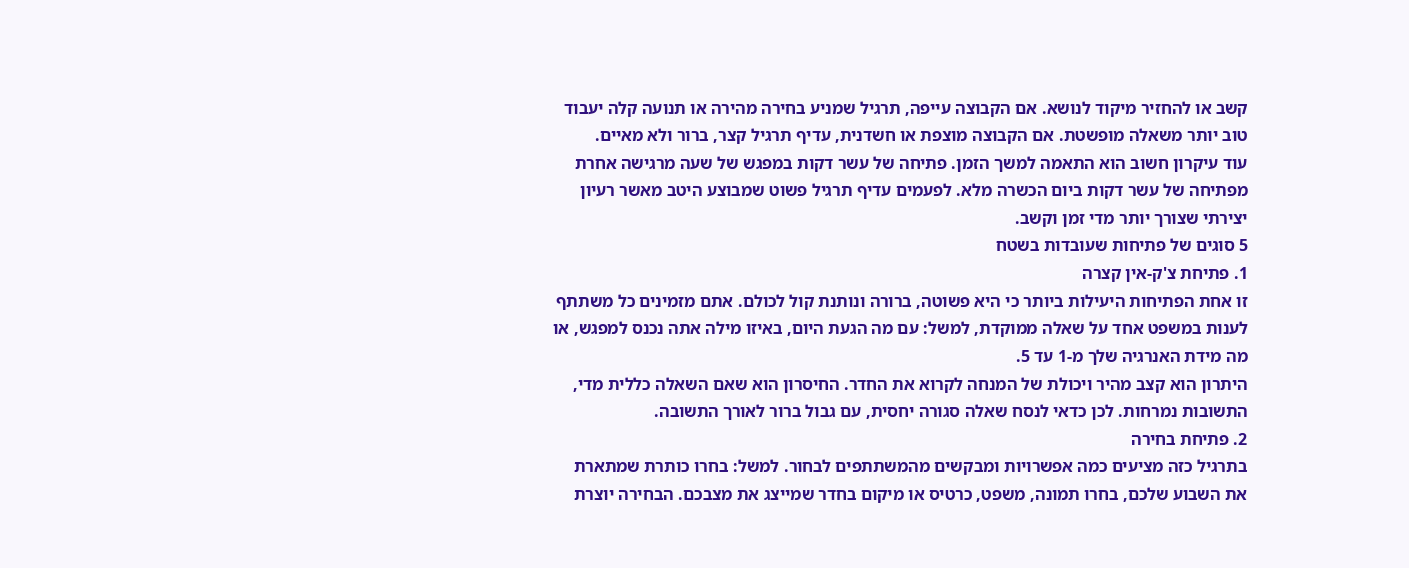קשב או להחזיר מיקוד לנושא. אם הקבוצה עייפה, תרגיל שמניע בחירה מהירה או תנועה קלה יעבוד טוב יותר משאלה מופשטת. אם הקבוצה מוצפת או חשדנית, עדיף תרגיל קצר, ברור ולא מאיים.
עוד עיקרון חשוב הוא התאמה למשך הזמן. פתיחה של עשר דקות במפגש של שעה מרגישה אחרת מפתיחה של עשר דקות ביום הכשרה מלא. לפעמים עדיף תרגיל פשוט שמבוצע היטב מאשר רעיון יצירתי שצורך יותר מדי זמן וקשב.
5 סוגים של פתיחות שעובדות בשטח
1. פתיחת צ'ק-אין קצרה
זו אחת הפתיחות היעילות ביותר כי היא פשוטה, ברורה ונותנת קול לכולם. אתם מזמינים כל משתתף לענות במשפט אחד על שאלה ממוקדת, למשל: עם מה הגעת היום, באיזו מילה אתה נכנס למפגש, או מה מידת האנרגיה שלך מ-1 עד 5.
היתרון הוא קצב מהיר ויכולת של המנחה לקרוא את החדר. החיסרון הוא שאם השאלה כללית מדי, התשובות נמרחות. לכן כדאי לנסח שאלה סגורה יחסית, עם גבול ברור לאורך התשובה.
2. פתיחת בחירה
בתרגיל כזה מציעים כמה אפשרויות ומבקשים מהמשתתפים לבחור. למשל: בחרו כותרת שמתארת את השבוע שלכם, בחרו תמונה, משפט, כרטיס או מיקום בחדר שמייצג את מצבכם. הבחירה יוצרת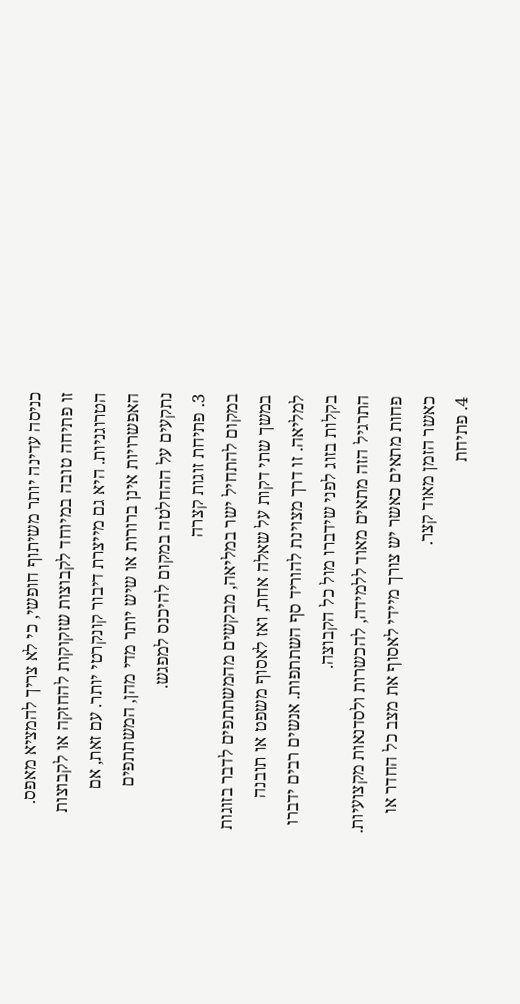כניסה עדינה יותר משיתוף חופשי, כי לא צריך להמציא מאפס.
זו פתיחה טובה במיוחד לקבוצות שזקוקות להחזקה או לקבוצות הטרוגניות. היא גם מייצרת דיבור קונקרטי יותר. עם זאת, אם האפשרויות אינן ברורות או שיש יותר מדי מהן, המשתתפים נתקעים על ההחלטה במקום להיכנס למפגש.
3. פתיחת זוגות קצרה
במקום להתחיל ישר במליאה, מבקשים מהמשתתפים לדבר בזוגות במשך שתי דקות על שאלה אחת, ואז לאסוף משפט או תובנה למליאה. זו דרך מצוינת להוריד סף השתתפות. אנשים רבים ידברו בקלות בזוג לפני שידברו מול כל הקבוצה.
התרגיל הזה מתאים מאוד ללמידה, להכשרות ולסדנאות מקצועיות. פחות מתאים כאשר יש צורך מיידי לאסוף את מצב כל החדר או כאשר הזמן מאוד קצר.
4. פתיחת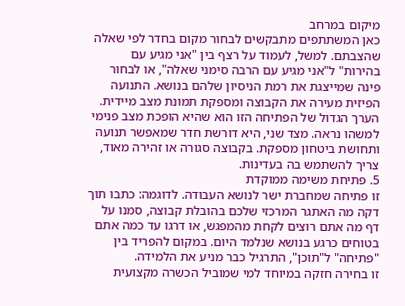מיקום במרחב
כאן המשתתפים מתבקשים לבחור מקום בחדר לפי שאלה שהצבתם. למשל, לעמוד על רצף בין "אני מגיע עם בהירות" ל"אני מגיע עם הרבה סימני שאלה", או לבחור פינה שמייצגת את רמת הניסיון שלהם בנושא. התנועה הפיזית מעירה את הקבוצה ומספקת תמונת מצב מיידית.
הערך הגדול של הפתיחה הזו הוא שהיא הופכת מצב פנימי למשהו נראה. מצד שני, היא דורשת חדר שמאפשר תנועה ותחושת ביטחון מספקת. בקבוצה סגורה או זהירה מאוד, צריך להשתמש בה בעדינות.
5. פתיחת משימה ממוקדת
זו פתיחה שמחברת ישר לנושא העבודה. לדוגמה: כתבו תוך דקה מה האתגר המרכזי שלכם בהובלת קבוצה, סמנו על דף מה אתם רוצים לקחת מהמפגש, או דרגו עד כמה אתם בטוחים כרגע בנושא שנלמד היום. במקום להפריד בין "פתיחה" ל"תוכן", התרגיל כבר מניע את הלמידה.
זו בחירה חזקה במיוחד למי שמוביל הכשרה מקצועית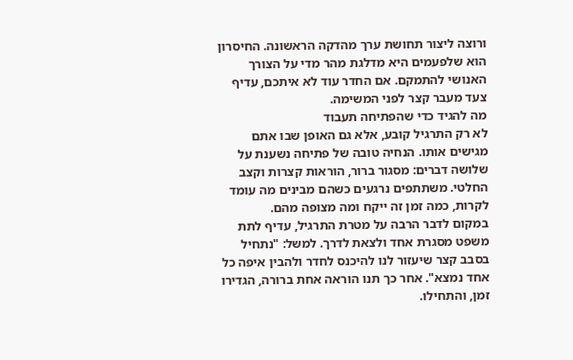ורוצה ליצור תחושת ערך מהדקה הראשונה. החיסרון הוא שלפעמים היא מדלגת מהר מדי על הצורך האנושי להתמקם. אם החדר עוד לא איתכם, עדיף צעד מעבר קצר לפני המשימה.
מה להגיד כדי שהפתיחה תעבוד
לא רק התרגיל קובע, אלא גם האופן שבו אתם מגישים אותו. הנחיה טובה של פתיחה נשענת על שלושה דברים: מסגור ברור, הוראות קצרות וקצב החלטי. משתתפים נרגעים כשהם מבינים מה עומד לקרות, כמה זמן זה ייקח ומה מצופה מהם.
במקום לדבר הרבה על מטרת התרגיל, עדיף לתת משפט מסגרת אחד ולצאת לדרך. למשל: "נתחיל בסבב קצר שיעזור לנו להיכנס לחדר ולהבין איפה כל אחד נמצא". אחר כך תנו הוראה אחת ברורה, הגדירו זמן, והתחילו.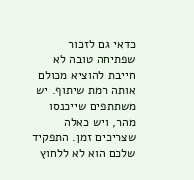כדאי גם לזכור שפתיחה טובה לא חייבת להוציא מכולם אותה רמת שיתוף. יש משתתפים שייכנסו מהר, ויש כאלה שצריכים זמן. התפקיד שלכם הוא לא ללחוץ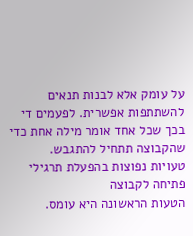על עומק אלא לבנות תנאים להשתתפות אפשרית. לפעמים די בכך שכל אחד אומר מילה אחת כדי שהקבוצה תתחיל להתגבש.
טעויות נפוצות בהפעלת תרגילי פתיחה לקבוצה
הטעות הראשונה היא עומס.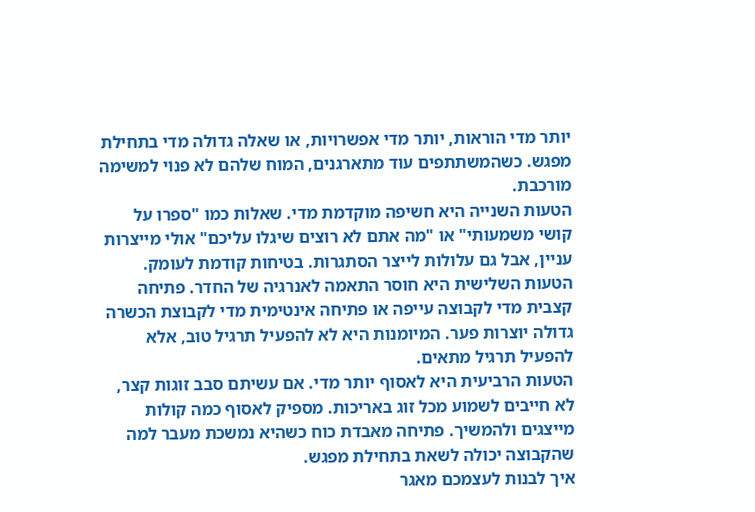יותר מדי הוראות, יותר מדי אפשרויות, או שאלה גדולה מדי בתחילת מפגש. כשהמשתתפים עוד מתארגנים, המוח שלהם לא פנוי למשימה מורכבת.
הטעות השנייה היא חשיפה מוקדמת מדי. שאלות כמו "ספרו על קושי משמעותי" או "מה אתם לא רוצים שיגלו עליכם" אולי מייצרות עניין, אבל גם עלולות לייצר הסתגרות. בטיחות קודמת לעומק.
הטעות השלישית היא חוסר התאמה לאנרגיה של החדר. פתיחה קצבית מדי לקבוצה עייפה או פתיחה אינטימית מדי לקבוצת הכשרה גדולה יוצרות פער. המיומנות היא לא להפעיל תרגיל טוב, אלא להפעיל תרגיל מתאים.
הטעות הרביעית היא לאסוף יותר מדי. אם עשיתם סבב זוגות קצר, לא חייבים לשמוע מכל זוג באריכות. מספיק לאסוף כמה קולות מייצגים ולהמשיך. פתיחה מאבדת כוח כשהיא נמשכת מעבר למה שהקבוצה יכולה לשאת בתחילת מפגש.
איך לבנות לעצמכם מאגר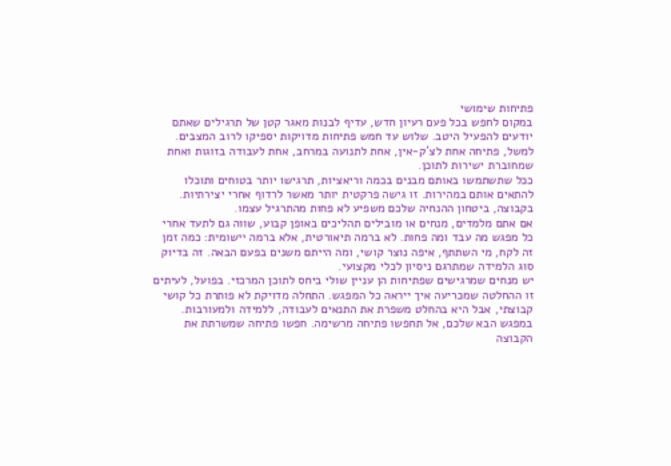פתיחות שימושי
במקום לחפש בכל פעם רעיון חדש, עדיף לבנות מאגר קטן של תרגילים שאתם יודעים להפעיל היטב. שלוש עד חמש פתיחות מדויקות יספיקו לרוב המצבים. למשל, פתיחה אחת לצ'ק-אין, אחת לתנועה במרחב, אחת לעבודה בזוגות ואחת שמחוברת ישירות לתוכן.
ככל שתשתמשו באותם מבנים בכמה וריאציות, תרגישו יותר בטוחים ותוכלו להתאים אותם במהירות. זו גישה פרקטית יותר מאשר לרדוף אחרי יצירתיות. בקבוצה, ביטחון ההנחיה שלכם משפיע לא פחות מהתרגיל עצמו.
אם אתם מלמדים, מנחים או מובילים תהליכים באופן קבוע, שווה גם לתעד אחרי כל מפגש מה עבד ומה פחות. לא ברמה תיאורטית, אלא ברמה יישומית: כמה זמן זה לקח, מי השתתף, איפה נוצר קושי, ומה הייתם משנים בפעם הבאה. זה בדיוק סוג הלמידה שמתרגם ניסיון לכלי מקצועי.
יש מנחים שמרגישים שפתיחות הן עניין שולי ביחס לתוכן המרכזי. בפועל, לעיתים זו ההחלטה שמכריעה איך ייראה כל המפגש. התחלה מדויקת לא פותרת כל קושי קבוצתי, אבל היא בהחלט משפרת את התנאים לעבודה, ללמידה ולמעורבות.
במפגש הבא שלכם, אל תחפשו פתיחה מרשימה. חפשו פתיחה שמשרתת את הקבוצה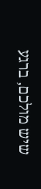שיש מולכם, ברגע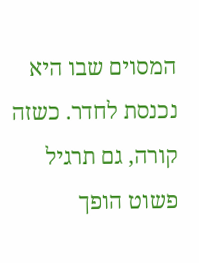המסוים שבו היא נכנסת לחדר. כשזה קורה, גם תרגיל פשוט הופך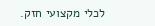לכלי מקצועי חזק.